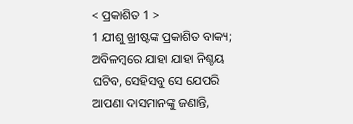< ପ୍ରକାଶିତ 1 >
1 ଯୀଶୁ ଖ୍ରୀଷ୍ଟଙ୍କ ପ୍ରକାଶିତ ବାକ୍ୟ; ଅବିଳମ୍ବରେ ଯାହା ଯାହା ନିଶ୍ଚୟ ଘଟିବ, ସେହିସବୁ ସେ ଯେପରି ଆପଣା ଦାସମାନଙ୍କୁ ଜଣାନ୍ତି,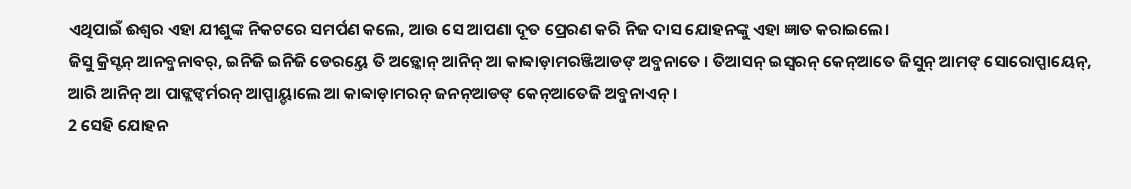ଏଥିପାଇଁ ଈଶ୍ବର ଏହା ଯୀଶୁଙ୍କ ନିକଟରେ ସମର୍ପଣ କଲେ, ଆଉ ସେ ଆପଣା ଦୂତ ପ୍ରେରଣ କରି ନିଜ ଦାସ ଯୋହନଙ୍କୁ ଏହା ଜ୍ଞାତ କରାଇଲେ।
ଜିସୁ କ୍ରିସ୍ଟନ୍ ଆନବ୍ଜନାବର୍, ଇନିଜି ଇନିଜି ଡେରୟ୍ତେ ତି ଅଡ଼୍କୋନ୍ ଆନିନ୍ ଆ କାବ୍ବାଡ଼ାମରଞ୍ଜିଆଡଙ୍ ଅବ୍ଜନାତେ । ତିଆସନ୍ ଇସ୍ୱରନ୍ କେନ୍ଆତେ ଜିସୁନ୍ ଆମଙ୍ ସୋରୋପ୍ପାୟେନ୍, ଆରି ଆନିନ୍ ଆ ପାଙ୍ଲଙ୍ବର୍ମରନ୍ ଆପ୍ପାୟ୍ଡାଲେ ଆ କାବ୍ବାଡ଼ାମରନ୍ ଜନନ୍ଆଡଙ୍ କେନ୍ଆତେଜି ଅବ୍ଜନାଏନ୍ ।
2 ସେହି ଯୋହନ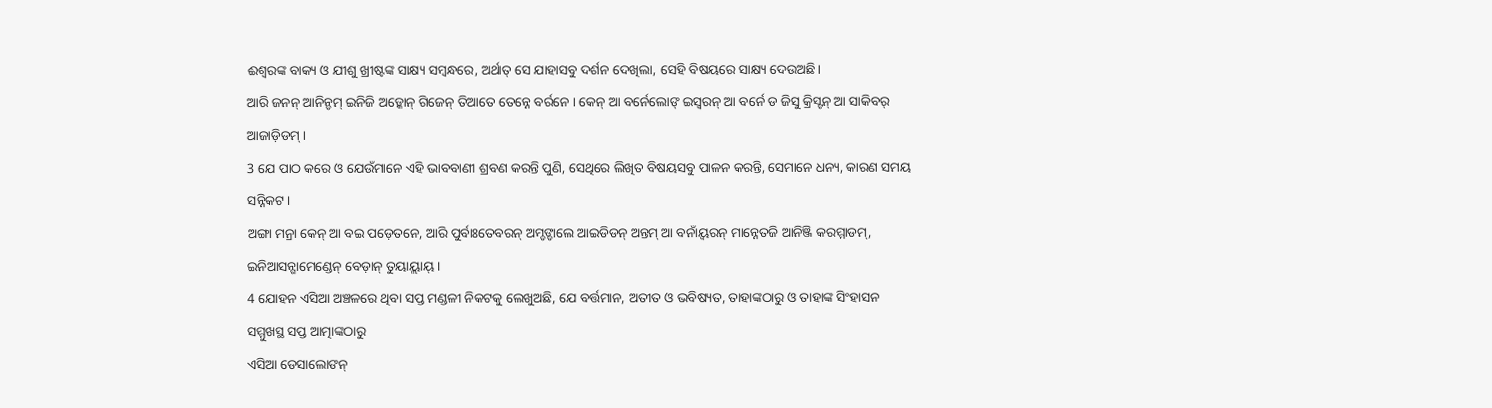ଈଶ୍ବରଙ୍କ ବାକ୍ୟ ଓ ଯୀଶୁ ଖ୍ରୀଷ୍ଟଙ୍କ ସାକ୍ଷ୍ୟ ସମ୍ବନ୍ଧରେ, ଅର୍ଥାତ୍ ସେ ଯାହାସବୁ ଦର୍ଶନ ଦେଖିଲା, ସେହି ବିଷୟରେ ସାକ୍ଷ୍ୟ ଦେଉଅଛି।
ଆରି ଜନନ୍ ଆନିନ୍ଡମ୍ ଇନିଜି ଅଡ଼୍କୋନ୍ ଗିଜେନ୍ ତିଆତେ ତେନ୍ନେ ବର୍ରନେ । କେନ୍ ଆ ବର୍ନେଲୋଙ୍ ଇସ୍ୱରନ୍ ଆ ବର୍ନେ ଡ ଜିସୁ କ୍ରିସ୍ଟନ୍ ଆ ସାକିବର୍ ଆଜାଡ଼ିଡମ୍ ।
3 ଯେ ପାଠ କରେ ଓ ଯେଉଁମାନେ ଏହି ଭାବବାଣୀ ଶ୍ରବଣ କରନ୍ତି ପୁଣି, ସେଥିରେ ଲିଖିତ ବିଷୟସବୁ ପାଳନ କରନ୍ତି, ସେମାନେ ଧନ୍ୟ, କାରଣ ସମୟ ସନ୍ନିକଟ।
ଅଙ୍ଗା ମନ୍ରା କେନ୍ ଆ ବଇ ପଡ଼େତନେ, ଆରି ପୁର୍ବାଃତେବରନ୍ ଅମ୍ଡଙ୍ଡାଲେ ଆଇଡିଡନ୍ ଅନ୍ତମ୍ ଆ ବନାଁୟ୍ବରନ୍ ମାନ୍ନେତଜି ଆନିଞ୍ଜି କରମ୍ମାଡମ୍, ଇନିଆସନ୍ଗାମେଣ୍ଡେନ୍ ବେଡ଼ାନ୍ ତୁୟାୟ୍ଲାୟ୍ ।
4 ଯୋହନ ଏସିଆ ଅଞ୍ଚଳରେ ଥିବା ସପ୍ତ ମଣ୍ଡଳୀ ନିକଟକୁ ଲେଖୁଅଛି, ଯେ ବର୍ତ୍ତମାନ, ଅତୀତ ଓ ଭବିଷ୍ୟତ, ତାହାଙ୍କଠାରୁ ଓ ତାହାଙ୍କ ସିଂହାସନ ସମ୍ମୁଖସ୍ଥ ସପ୍ତ ଆତ୍ମାଙ୍କଠାରୁ
ଏସିଆ ଡେସାଲୋଙନ୍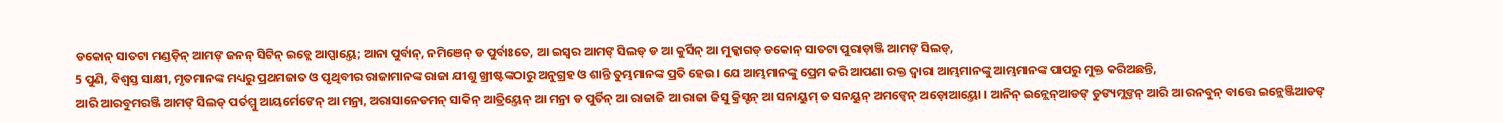ଡକୋନ୍ ସାତଟା ମଣ୍ଡଡ଼ିନ୍ ଆମଙ୍ ଜନନ୍ ସିଟିନ୍ ଇଡ୍ଲେ ଆପ୍ପାୟ୍ତେ; ଆନା ପୁର୍ବାନ୍, ନମିଞେନ୍ ଡ ପୁର୍ବାଃତେ, ଆ ଇସ୍ୱର ଆମଙ୍ ସିଲଡ୍ ଡ ଆ କୁର୍ସିନ୍ ଆ ମୁକ୍କାଗଡ୍ ଡକୋନ୍ ସାତଟା ପୁରାଡ଼ାଞ୍ଜି ଆମଙ୍ ସିଲଡ୍,
5 ପୁଣି, ବିଶ୍ୱସ୍ତ ସାକ୍ଷୀ, ମୃତମାନଙ୍କ ମଧ୍ୟରୁ ପ୍ରଥମଜାତ ଓ ପୃଥିବୀର ରାଜାମାନଙ୍କ ରାଜା ଯୀଶୁ ଖ୍ରୀଷ୍ଟଙ୍କଠାରୁ ଅନୁଗ୍ରହ ଓ ଶାନ୍ତି ତୁମ୍ଭମାନଙ୍କ ପ୍ରତି ହେଉ। ଯେ ଆମ୍ଭମାନଙ୍କୁ ପ୍ରେମ କରି ଆପଣା ରକ୍ତ ଦ୍ୱାରା ଆମ୍ଭମାନଙ୍କୁ ଆମ୍ଭମାନଙ୍କ ପାପରୁ ମୁକ୍ତ କରିଅଛନ୍ତି,
ଆରି ଆରବୁମରଞ୍ଜି ଆମଙ୍ ସିଲଡ୍ ପର୍ତମ୍ମୁ ଆୟର୍ମେଙେନ୍ ଆ ମନ୍ରା, ଅରାସାନେଡମନ୍ ସାକିନ୍ ଆତ୍ରିୟ୍ତେନ୍ ଆ ମନ୍ରା ଡ ପୁର୍ତିନ୍ ଆ ରାଜାଜି ଆ ରାଜା ଜିସୁ କ୍ରିସ୍ଟନ୍ ଆ ସନାୟୁମ୍ ଡ ସନୟୁନ୍ ଅମଙ୍ବେନ୍ ଅଡ଼ୋଆୟ୍ତୋ । ଆନିନ୍ ଇନ୍ଲେନ୍ଆଡଙ୍ ଡୁଙ୍ୟମ୍ଲଙ୍ତନ୍ ଆରି ଆ ରନବୁନ୍ ବାତ୍ତେ ଇନ୍ଲେଞ୍ଜିଆଡଙ୍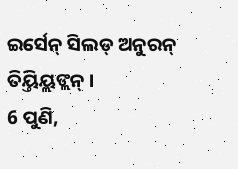ଇର୍ସେନ୍ ସିଲଡ୍ ଅନୁରନ୍ ତିୟ୍ତିୟ୍ଲଙ୍ଲନ୍ ।
6 ପୁଣି,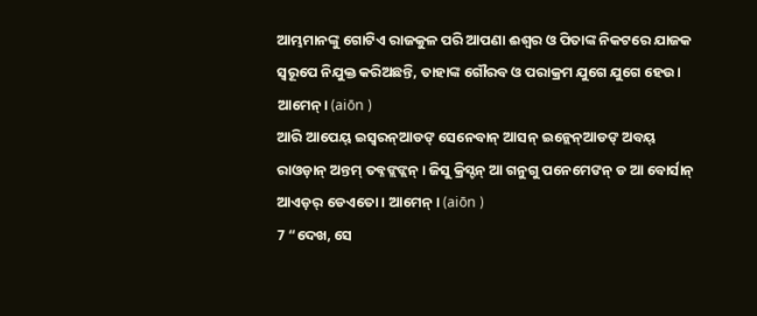ଆମ୍ଭମାନଙ୍କୁ ଗୋଟିଏ ରାଜକୁଳ ପରି ଆପଣା ଈଶ୍ବର ଓ ପିତାଙ୍କ ନିକଟରେ ଯାଜକ ସ୍ୱରୂପେ ନିଯୁକ୍ତ କରିଅଛନ୍ତି, ତାହାଙ୍କ ଗୌରବ ଓ ପରାକ୍ରମ ଯୁଗେ ଯୁଗେ ହେଉ। ଆମେନ୍। (aiōn )
ଆରି ଆପେୟ୍ ଇସ୍ୱରନ୍ଆଡଙ୍ ସେନେବାନ୍ ଆସନ୍ ଇନ୍ଲେନ୍ଆଡଙ୍ ଅବୟ୍ ରାଓଡ଼ାନ୍ ଅନ୍ତମ୍ ତବ୍ନଙ୍ଲଙ୍ଲନ୍ । ଜିସୁ କ୍ରିସ୍ଟନ୍ ଆ ଗନୁଗୁ ପନେମେଙନ୍ ଡ ଆ ବୋର୍ସାନ୍ ଆଏଡ଼ର୍ ଡେଏତୋ । ଆମେନ୍ । (aiōn )
7 “ଦେଖ, ସେ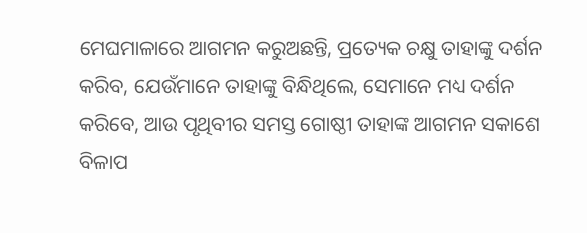ମେଘମାଳାରେ ଆଗମନ କରୁଅଛନ୍ତି, ପ୍ରତ୍ୟେକ ଚକ୍ଷୁ ତାହାଙ୍କୁ ଦର୍ଶନ କରିବ, ଯେଉଁମାନେ ତାହାଙ୍କୁ ବିନ୍ଧିଥିଲେ, ସେମାନେ ମଧ୍ୟ ଦର୍ଶନ କରିବେ, ଆଉ ପୃଥିବୀର ସମସ୍ତ ଗୋଷ୍ଠୀ ତାହାଙ୍କ ଆଗମନ ସକାଶେ ବିଳାପ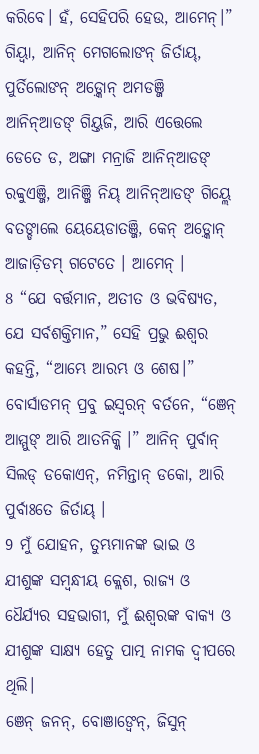କରିବେ। ହଁ, ସେହିପରି ହେଉ, ଆମେନ୍।”
ଗିୟ୍ବା, ଆନିନ୍ ମେଗଲୋଙନ୍ ଜିର୍ତାୟ୍, ପୁର୍ତିଲୋଙନ୍ ଅଡ଼୍କୋନ୍ ଅମଡଞ୍ଜି ଆନିନ୍ଆଡଙ୍ ଗିୟ୍ତଜି, ଆରି ଏତ୍ତେଲେ ଡେତେ ଡ, ଅଙ୍ଗା ମନ୍ରାଜି ଆନିନ୍ଆଡଙ୍ ରବ୍ବୁଏଞ୍ଜି, ଆନିଞ୍ଜି ନିୟ୍ ଆନିନ୍ଆଡଙ୍ ଗିୟ୍ଲେ ବତଙ୍ଡାଲେ ୟେୟେଡାତଞ୍ଜି, କେନ୍ ଅଡ଼୍କୋନ୍ ଆଜାଡ଼ିଡମ୍ ଗଟେତେ । ଆମେନ୍ ।
8 “ଯେ ବର୍ତ୍ତମାନ, ଅତୀତ ଓ ଭବିଷ୍ୟତ, ଯେ ସର୍ବଶକ୍ତିମାନ,” ସେହି ପ୍ରଭୁ ଈଶ୍ବର କହନ୍ତି, “ଆମ୍ଭେ ଆରମ୍ଭ ଓ ଶେଷ।”
ବୋର୍ସାଡମନ୍ ପ୍ରବୁ ଇସ୍ୱରନ୍ ବର୍ତନେ, “ଞେନ୍ ଆମ୍ମୁଙ୍ ଆରି ଆତନିକ୍କି ।” ଆନିନ୍ ପୁର୍ବାନ୍ ସିଲଡ୍ ଡକୋଏନ୍, ନମିନ୍ତାନ୍ ଡକୋ, ଆରି ପୁର୍ବାଃତେ ଜିର୍ତାୟ୍ ।
9 ମୁଁ ଯୋହନ, ତୁମ୍ଭମାନଙ୍କ ଭାଇ ଓ ଯୀଶୁଙ୍କ ସମ୍ବନ୍ଧୀୟ କ୍ଲେଶ, ରାଜ୍ୟ ଓ ଧୈର୍ଯ୍ୟର ସହଭାଗୀ, ମୁଁ ଈଶ୍ବରଙ୍କ ବାକ୍ୟ ଓ ଯୀଶୁଙ୍କ ସାକ୍ଷ୍ୟ ହେତୁ ପାତ୍ମ ନାମକ ଦ୍ୱୀପରେ ଥିଲି।
ଞେନ୍ ଜନନ୍, ବୋଞାଙ୍ବେନ୍, ଜିସୁନ୍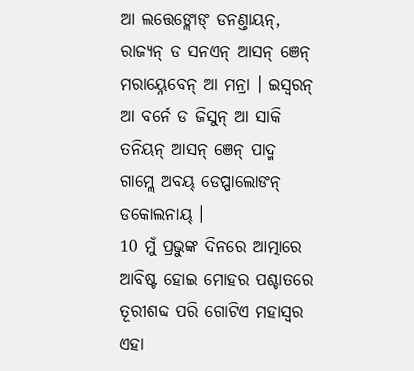ଆ ଲତ୍ତେଙ୍ଲୋଙ୍ ଡନଣ୍ତାୟନ୍, ରାଜ୍ୟନ୍ ଡ ସନଏନ୍ ଆସନ୍ ଞେନ୍ ମରାୟ୍ନେବେନ୍ ଆ ମନ୍ରା । ଇସ୍ୱରନ୍ ଆ ବର୍ନେ ଡ ଜିସୁନ୍ ଆ ସାକି ତନିୟନ୍ ଆସନ୍ ଞେନ୍ ପାଦ୍ମ ଗାମ୍ଲେ ଅବୟ୍ ଡେପ୍ପାଲୋଙନ୍ ଡକୋଲନାୟ୍ ।
10 ମୁଁ ପ୍ରଭୁଙ୍କ ଦିନରେ ଆତ୍ମାରେ ଆବିଷ୍ଟ ହୋଇ ମୋହର ପଶ୍ଚାତରେ ତୂରୀଶବ୍ଦ ପରି ଗୋଟିଏ ମହାସ୍ୱର ଏହା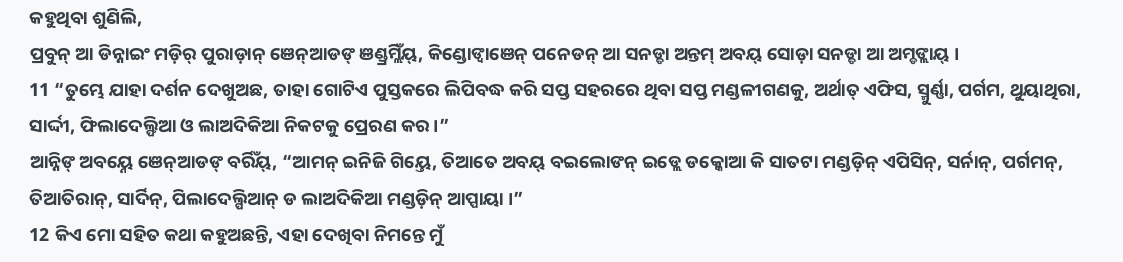କହୁଥିବା ଶୁଣିଲି,
ପ୍ରବୁନ୍ ଆ ଡିନ୍ନାଇଂ ମଡ଼ିର୍ ପୁରାଡ଼ାନ୍ ଞେନ୍ଆଡଙ୍ ଞଣ୍ଡ୍ରମ୍ଲିଁୟ୍, କିଣ୍ଡୋଙ୍ବାଞେନ୍ ପନେଡନ୍ ଆ ସନଡ୍ଡା ଅନ୍ତମ୍ ଅବୟ୍ ସୋଡ଼ା ସନଡ୍ଡା ଆ ଅମ୍ଡଙ୍ଲାୟ୍ ।
11 “ତୁମ୍ଭେ ଯାହା ଦର୍ଶନ ଦେଖୁଅଛ, ତାହା ଗୋଟିଏ ପୁସ୍ତକରେ ଲିପିବଦ୍ଧ କରି ସପ୍ତ ସହରରେ ଥିବା ସପ୍ତ ମଣ୍ଡଳୀଗଣକୁ, ଅର୍ଥାତ୍ ଏଫିସ, ସ୍ମୁର୍ଣ୍ଣା, ପର୍ଗମ, ଥୁୟାଥିରା, ସାର୍ଦ୍ଦୀ, ଫିଲାଦେଲ୍ଫିଆ ଓ ଲାଅଦିକିଆ ନିକଟକୁ ପ୍ରେରଣ କର।”
ଆନ୍ନିଙ୍ ଅବୟ୍ନେ ଞେନ୍ଆଡଙ୍ ବର୍ରିଁୟ୍, “ଆମନ୍ ଇନିଜି ଗିୟ୍ତେ, ତିଆତେ ଅବୟ୍ ବଇଲୋଙନ୍ ଇଡ୍ଲେ ଡକ୍କୋଆ କି ସାତଟା ମଣ୍ଡଡ଼ିନ୍ ଏପିସିନ୍, ସର୍ନାନ୍, ପର୍ଗମନ୍, ତିଆତିରାନ୍, ସାର୍ଦିନ୍, ପିଲାଦେଲ୍ପିଆନ୍ ଡ ଲାଅଦିକିଆ ମଣ୍ଡଡ଼ିନ୍ ଆପ୍ପାୟା ।”
12 କିଏ ମୋ ସହିତ କଥା କହୁଅଛନ୍ତି, ଏହା ଦେଖିବା ନିମନ୍ତେ ମୁଁ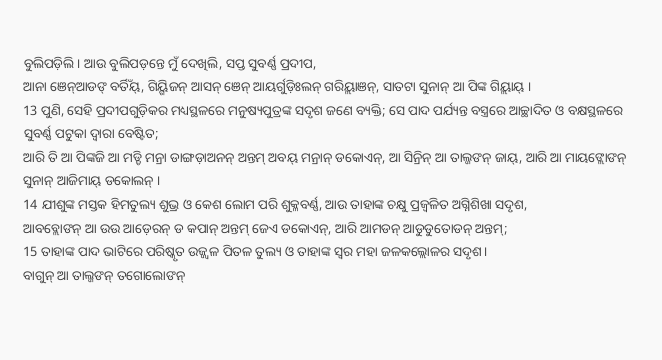ବୁଲିପଡ଼ିଲି। ଆଉ ବୁଲିପଡ଼ନ୍ତେ ମୁଁ ଦେଖିଲି, ସପ୍ତ ସୁବର୍ଣ୍ଣ ପ୍ରଦୀପ,
ଆନା ଞେନ୍ଆଡଙ୍ ବର୍ତିଁୟ୍, ଗିୟ୍ଗିଜନ୍ ଆସନ୍ ଞେନ୍ ଆୟର୍ଗୁଡ଼ିଃଲନ୍ ଗରିୟ୍ଲାଞନ୍, ସାତଟା ସୁନାନ୍ ଆ ପିଙ୍କ ଗିୟ୍ଲାୟ୍ ।
13 ପୁଣି, ସେହି ପ୍ରଦୀପଗୁଡ଼ିକର ମଧ୍ୟସ୍ଥଳରେ ମନୁଷ୍ୟପୁତ୍ରଙ୍କ ସଦୃଶ ଜଣେ ବ୍ୟକ୍ତି; ସେ ପାଦ ପର୍ଯ୍ୟନ୍ତ ବସ୍ତ୍ରରେ ଆଚ୍ଛାଦିତ ଓ ବକ୍ଷସ୍ଥଳରେ ସୁବର୍ଣ୍ଣ ପଟୁକା ଦ୍ୱାରା ବେଷ୍ଟିତ;
ଆରି ତି ଆ ପିଙ୍କଜି ଆ ମଡ୍ଡି ମନ୍ରା ଡାଙ୍ଗଡ଼ାଅନନ୍ ଅନ୍ତମ୍ ଅବୟ୍ ମନ୍ରାନ୍ ଡକୋଏନ୍, ଆ ସିନ୍ରିନ୍ ଆ ତାଲ୍ଜଙନ୍ ଜାୟ୍, ଆରି ଆ ମାୟଙ୍ଲୋଙନ୍ ସୁନାନ୍ ଆଜିମାୟ୍ ଡକୋଲନ୍ ।
14 ଯୀଶୁଙ୍କ ମସ୍ତକ ହିମତୁଲ୍ୟ ଶୁଭ୍ର ଓ କେଶ ଲୋମ ପରି ଶୁକ୍ଳବର୍ଣ୍ଣ, ଆଉ ତାହାଙ୍କ ଚକ୍ଷୁ ପ୍ରଜ୍ୱଳିତ ଅଗ୍ନିଶିଖା ସଦୃଶ,
ଆବବ୍ଲୋଙନ୍ ଆ ଉଉ ଆଡ଼େରନ୍ ଡ କପାନ୍ ଅନ୍ତମ୍ ଜେଏ ଡକୋଏନ୍, ଆରି ଆମଡନ୍ ଆଡୁଡୁତୋଡନ୍ ଅନ୍ତମ୍;
15 ତାହାଙ୍କ ପାଦ ଭାଟିରେ ପରିଷ୍କୃତ ଉଜ୍ଜ୍ୱଳ ପିତଳ ତୁଲ୍ୟ ଓ ତାହାଙ୍କ ସ୍ୱର ମହା ଜଳକଲ୍ଲୋଳର ସଦୃଶ।
ବାଗୁନ୍ ଆ ତାଲ୍ଜଙନ୍ ତଗୋଲୋଙନ୍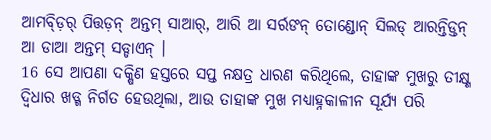ଆମବ୍ଡ଼ିର୍ ପିତ୍ତଡ଼ନ୍ ଅନ୍ତମ୍ ସାଆର୍, ଆରି ଆ ସର୍ରଙନ୍ ତୋଣ୍ଡୋନ୍ ସିଲଡ୍ ଆରନ୍ତିଡ୍ତନ୍ ଆ ଡାଆ ଅନ୍ତମ୍ ସଡ୍ଡାଏନ୍ ।
16 ସେ ଆପଣା ଦକ୍ଷିଣ ହସ୍ତରେ ସପ୍ତ ନକ୍ଷତ୍ର ଧାରଣ କରିଥିଲେ, ତାହାଙ୍କ ମୁଖରୁ ତୀକ୍ଷ୍ଣ ଦ୍ୱିଧାର ଖଡ୍ଗ ନିର୍ଗତ ହେଉଥିଲା, ଆଉ ତାହାଙ୍କ ମୁଖ ମଧ୍ୟାହ୍ନକାଳୀନ ସୂର୍ଯ୍ୟ ପରି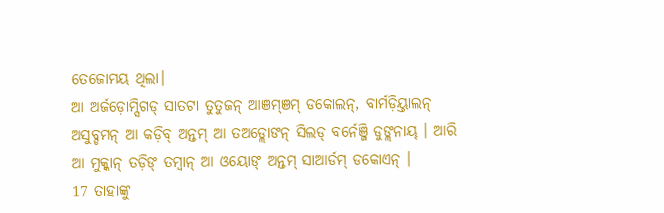ତେଜୋମୟ ଥିଲା।
ଆ ଅର୍ଜଡ଼ୋମ୍ସିଗଡ୍ ସାତଟା ତୁତୁଜନ୍ ଆଞମ୍ଞମ୍ ଡକୋଲନ୍, ବାର୍ମଡ଼ିୟ୍ତାଲନ୍ ଅସୁବ୍ଡମନ୍ ଆ କଡ଼ିବ୍ ଅନ୍ତମ୍ ଆ ତଅଡ୍ଲୋଙନ୍ ସିଲଡ୍ ବର୍ନେଞ୍ଜି ଡୁଙ୍ଲନାୟ୍ । ଆରି ଆ ମୁକ୍କାନ୍ ତଡ଼ିଙ୍ ତମ୍ବାନ୍ ଆ ଓୟୋଙ୍ ଅନ୍ତମ୍ ସାଆର୍ଡମ୍ ଡକୋଏନ୍ ।
17 ତାହାଙ୍କୁ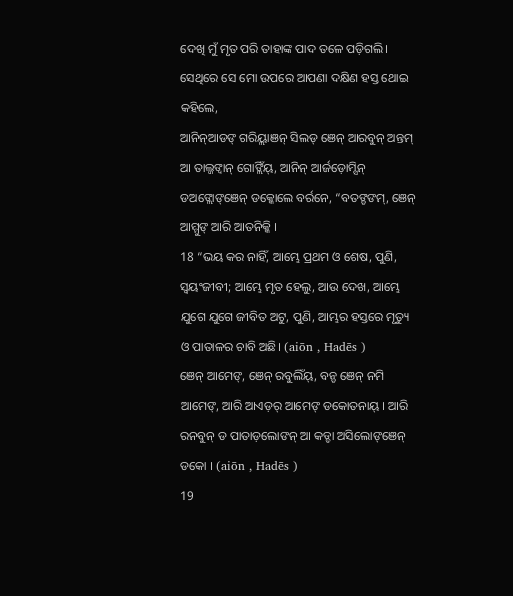ଦେଖି ମୁଁ ମୃତ ପରି ତାହାଙ୍କ ପାଦ ତଳେ ପଡ଼ିଗଲି। ସେଥିରେ ସେ ମୋ ଉପରେ ଆପଣା ଦକ୍ଷିଣ ହସ୍ତ ଥୋଇ କହିଲେ,
ଆନିନ୍ଆଡଙ୍ ଗରିୟ୍ଲାଞନ୍ ସିଲଡ୍ ଞେନ୍ ଆରବୁନ୍ ଅନ୍ତମ୍ ଆ ତାଲ୍ଜଙ୍ବାନ୍ ଗୋଙ୍ଲିଁୟ୍, ଆନିନ୍ ଆର୍ଜଡ଼ୋମ୍ସିନ୍ ଡଅଙ୍ଲୋଙ୍ଞେନ୍ ଡକ୍କୋଲେ ବର୍ରନେ, “ବତଙ୍ଡଙମ୍, ଞେନ୍ ଆମ୍ମୁଙ୍ ଆରି ଆତନିକ୍କି ।
18 “ଭୟ କର ନାହିଁ, ଆମ୍ଭେ ପ୍ରଥମ ଓ ଶେଷ, ପୁଣି, ସ୍ୱୟଂଜୀବୀ; ଆମ୍ଭେ ମୃତ ହେଲୁ, ଆଉ ଦେଖ, ଆମ୍ଭେ ଯୁଗେ ଯୁଗେ ଜୀବିତ ଅଟୁ, ପୁଣି, ଆମ୍ଭର ହସ୍ତରେ ମୃତ୍ୟୁ ଓ ପାତାଳର ଚାବି ଅଛି। (aiōn , Hadēs )
ଞେନ୍ ଆମେଙ୍, ଞେନ୍ ରବୁଲିଁୟ୍, ବନ୍ଡ ଞେନ୍ ନମି ଆମେଙ୍, ଆରି ଆଏଡ଼ର୍ ଆମେଙ୍ ଡକୋତନାୟ୍ । ଆରି ରନବୁନ୍ ଡ ପାତାଡ଼ଲୋଙନ୍ ଆ କଡ୍ଡା ଅସିଲୋଙ୍ଞେନ୍ ଡକୋ । (aiōn , Hadēs )
19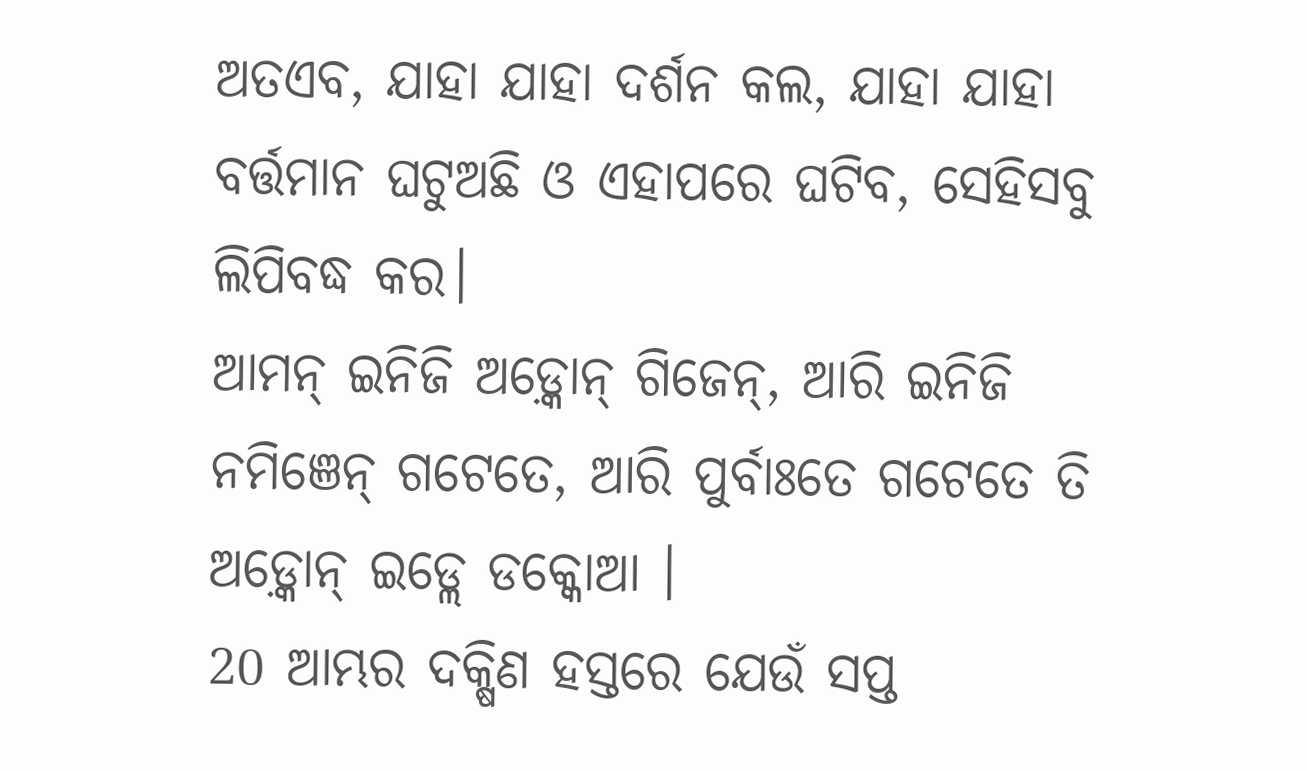ଅତଏବ, ଯାହା ଯାହା ଦର୍ଶନ କଲ, ଯାହା ଯାହା ବର୍ତ୍ତମାନ ଘଟୁଅଛି ଓ ଏହାପରେ ଘଟିବ, ସେହିସବୁ ଲିପିବଦ୍ଧ କର।
ଆମନ୍ ଇନିଜି ଅଡ଼୍କୋନ୍ ଗିଜେନ୍, ଆରି ଇନିଜି ନମିଞେନ୍ ଗଟେତେ, ଆରି ପୁର୍ବାଃତେ ଗଟେତେ ତି ଅଡ଼୍କୋନ୍ ଇଡ୍ଲେ ଡକ୍କୋଆ ।
20 ଆମ୍ଭର ଦକ୍ଷିଣ ହସ୍ତରେ ଯେଉଁ ସପ୍ତ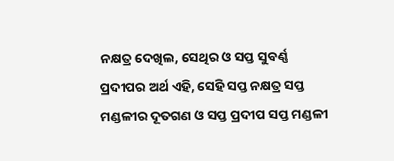ନକ୍ଷତ୍ର ଦେଖିଲ, ସେଥିର ଓ ସପ୍ତ ସୁବର୍ଣ୍ଣ ପ୍ରଦୀପର ଅର୍ଥ ଏହି, ସେହି ସପ୍ତ ନକ୍ଷତ୍ର ସପ୍ତ ମଣ୍ଡଳୀର ଦୂତଗଣ ଓ ସପ୍ତ ପ୍ରଦୀପ ସପ୍ତ ମଣ୍ଡଳୀ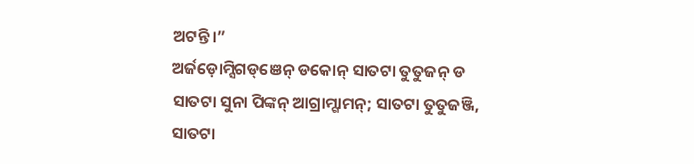ଅଟନ୍ତି।”
ଅର୍ଜଡ଼ୋମ୍ସିଗଡ୍ଞେନ୍ ଡକୋନ୍ ସାତଟା ତୁତୁଜନ୍ ଡ ସାତଟା ସୁନା ପିଙ୍କନ୍ ଆଗ୍ରାମ୍ଗାମନ୍; ସାତଟା ତୁତୁଜଞ୍ଜି, ସାତଟା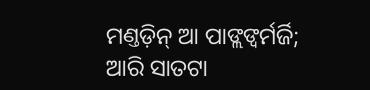ମଣ୍ତଡ଼ିନ୍ ଆ ପାଙ୍ଲଙ୍ବର୍ମର୍ଜି; ଆରି ସାତଟା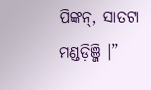ପିଙ୍କନ୍, ସାତଟା ମଣ୍ଡଡ଼ିଞ୍ଜି ।”